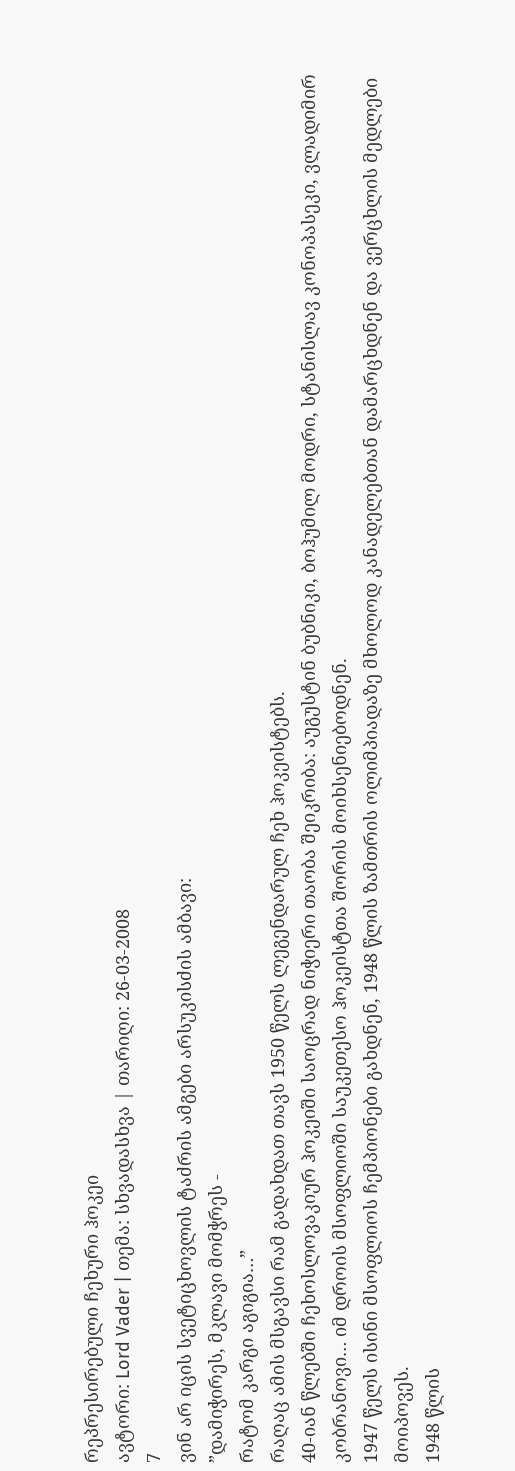რეპრესირებული ჩეხური ჰოკეი
ავტორი: Lord Vader | თემა: სხვადასხვა | თარიღი: 26-03-2008
7
ვინ არ იცის სვეტიცხოვლის ტაძრის ამგები არსუკისძის ამბავი:
”დამიჭირეს, მკლავი მომჭრეს -
რატომ კარგი აგიგია…”
რაღაც ამის მსგავსი რამ გადახდათ თავს 1950 წელს ლეგენდარულ ჩეხ ჰოკეისტებს.
40-იან წლებში ჩეხოსლოვაკიურ ჰოკეიში საოცრად ნიჭიერი თაობა შეიკრიბა: აუგუსტინ ბუბნიკი, ბოჰუმილ მოდრი, სტანისლავ კონოპასეკი, ვლადიმირ კობრანოვი… იმ დროის მსოფლიოში საუკეთესო ჰოკეისტთა შორის მოიხსენიებოდნენ.
1947 წელს ისინი მსოფლიოს ჩემპიონები გახდნენ, 1948 წლის ზამთრის ოლიმპიადაზე მხოლოდ კანადელებთან დამარცხდნენ და ვერცხლის მედლები მოიპოვეს.
1948 წლის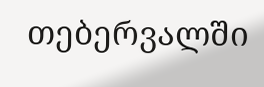თებერვალში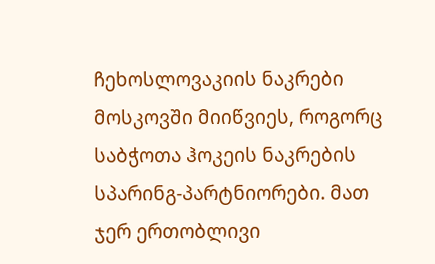ჩეხოსლოვაკიის ნაკრები მოსკოვში მიიწვიეს, როგორც საბჭოთა ჰოკეის ნაკრების სპარინგ-პარტნიორები. მათ ჯერ ერთობლივი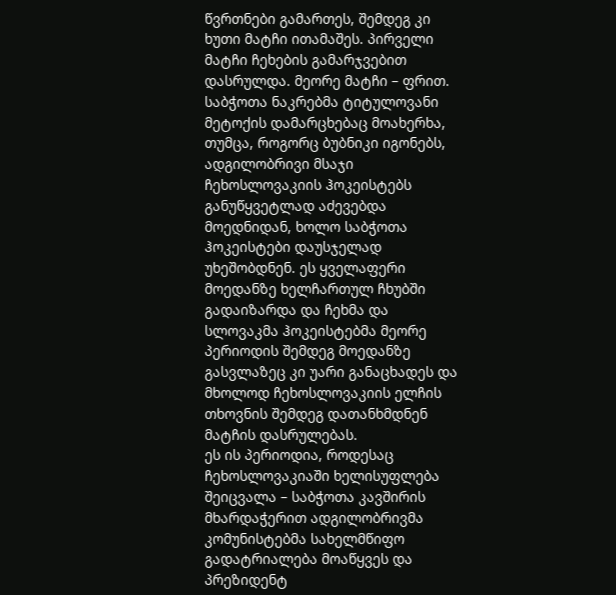წვრთნები გამართეს, შემდეგ კი ხუთი მატჩი ითამაშეს. პირველი მატჩი ჩეხების გამარჯვებით დასრულდა. მეორე მატჩი – ფრით. საბჭოთა ნაკრებმა ტიტულოვანი მეტოქის დამარცხებაც მოახერხა, თუმცა, როგორც ბუბნიკი იგონებს, ადგილობრივი მსაჯი ჩეხოსლოვაკიის ჰოკეისტებს განუწყვეტლად აძევებდა მოედნიდან, ხოლო საბჭოთა ჰოკეისტები დაუსჯელად უხეშობდნენ. ეს ყველაფერი მოედანზე ხელჩართულ ჩხუბში გადაიზარდა და ჩეხმა და სლოვაკმა ჰოკეისტებმა მეორე პერიოდის შემდეგ მოედანზე გასვლაზეც კი უარი განაცხადეს და მხოლოდ ჩეხოსლოვაკიის ელჩის თხოვნის შემდეგ დათანხმდნენ მატჩის დასრულებას.
ეს ის პერიოდია, როდესაც ჩეხოსლოვაკიაში ხელისუფლება შეიცვალა – საბჭოთა კავშირის მხარდაჭერით ადგილობრივმა კომუნისტებმა სახელმწიფო გადატრიალება მოაწყვეს და პრეზიდენტ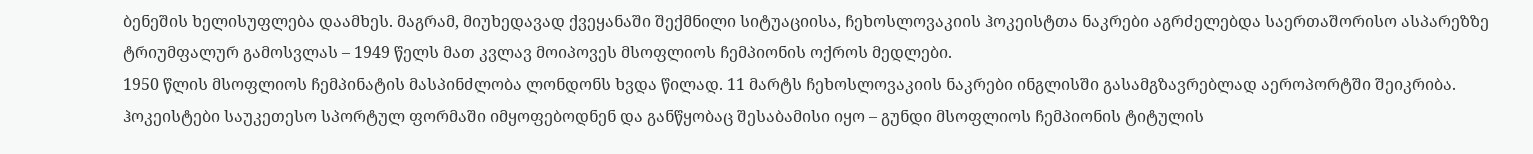ბენეშის ხელისუფლება დაამხეს. მაგრამ, მიუხედავად ქვეყანაში შექმნილი სიტუაციისა, ჩეხოსლოვაკიის ჰოკეისტთა ნაკრები აგრძელებდა საერთაშორისო ასპარეზზე ტრიუმფალურ გამოსვლას – 1949 წელს მათ კვლავ მოიპოვეს მსოფლიოს ჩემპიონის ოქროს მედლები.
1950 წლის მსოფლიოს ჩემპინატის მასპინძლობა ლონდონს ხვდა წილად. 11 მარტს ჩეხოსლოვაკიის ნაკრები ინგლისში გასამგზავრებლად აეროპორტში შეიკრიბა. ჰოკეისტები საუკეთესო სპორტულ ფორმაში იმყოფებოდნენ და განწყობაც შესაბამისი იყო – გუნდი მსოფლიოს ჩემპიონის ტიტულის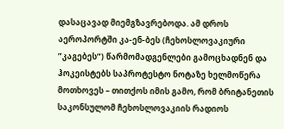დასაცავად მიემგზავრებოდა. ამ დროს აეროპორტში კა-ენ-ბეს (ჩეხოსლოვაკიური ”კაგებეს”) წარმომადგენლები გამოცხადნენ და ჰოკეისტებს საპროტესტო ნოტაზე ხელმოწერა მოთხოვეს – თითქოს იმის გამო, რომ ბრიტანეთის საკონსულომ ჩეხოსლოვაკიის რადიოს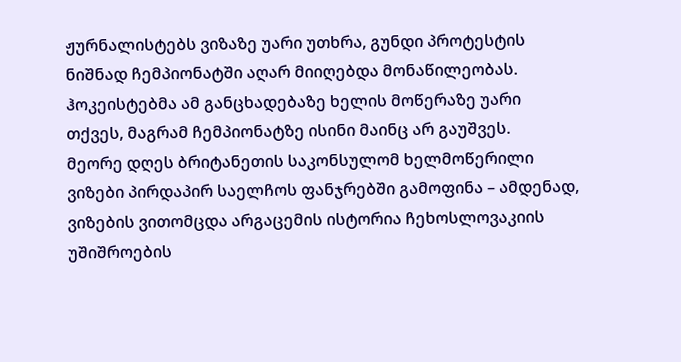ჟურნალისტებს ვიზაზე უარი უთხრა, გუნდი პროტესტის ნიშნად ჩემპიონატში აღარ მიიღებდა მონაწილეობას. ჰოკეისტებმა ამ განცხადებაზე ხელის მოწერაზე უარი თქვეს, მაგრამ ჩემპიონატზე ისინი მაინც არ გაუშვეს.
მეორე დღეს ბრიტანეთის საკონსულომ ხელმოწერილი ვიზები პირდაპირ საელჩოს ფანჯრებში გამოფინა – ამდენად, ვიზების ვითომცდა არგაცემის ისტორია ჩეხოსლოვაკიის უშიშროების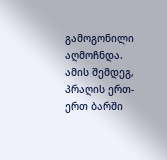გამოგონილი აღმოჩნდა.
ამის შემდეგ, პრაღის ერთ-ერთ ბარში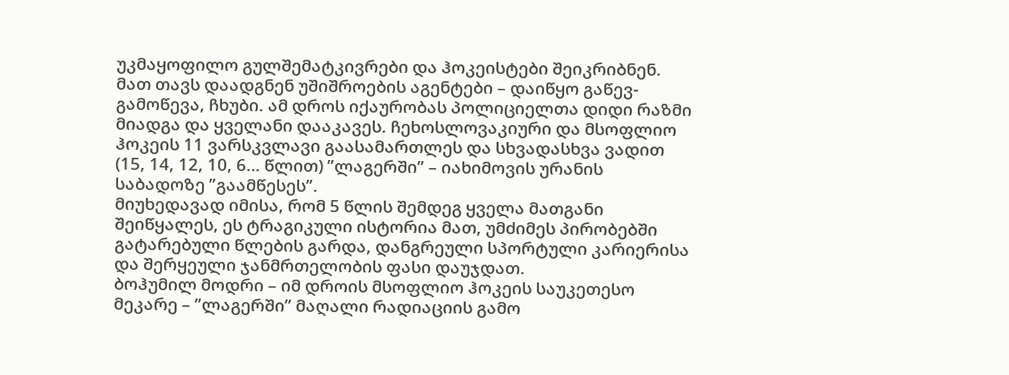უკმაყოფილო გულშემატკივრები და ჰოკეისტები შეიკრიბნენ. მათ თავს დაადგნენ უშიშროების აგენტები – დაიწყო გაწევ-გამოწევა, ჩხუბი. ამ დროს იქაურობას პოლიციელთა დიდი რაზმი მიადგა და ყველანი დააკავეს. ჩეხოსლოვაკიური და მსოფლიო ჰოკეის 11 ვარსკვლავი გაასამართლეს და სხვადასხვა ვადით (15, 14, 12, 10, 6… წლით) ”ლაგერში” – იახიმოვის ურანის საბადოზე ”გაამწესეს”.
მიუხედავად იმისა, რომ 5 წლის შემდეგ ყველა მათგანი შეიწყალეს, ეს ტრაგიკული ისტორია მათ, უმძიმეს პირობებში გატარებული წლების გარდა, დანგრეული სპორტული კარიერისა და შერყეული ჯანმრთელობის ფასი დაუჯდათ.
ბოჰუმილ მოდრი – იმ დროის მსოფლიო ჰოკეის საუკეთესო მეკარე – ”ლაგერში” მაღალი რადიაციის გამო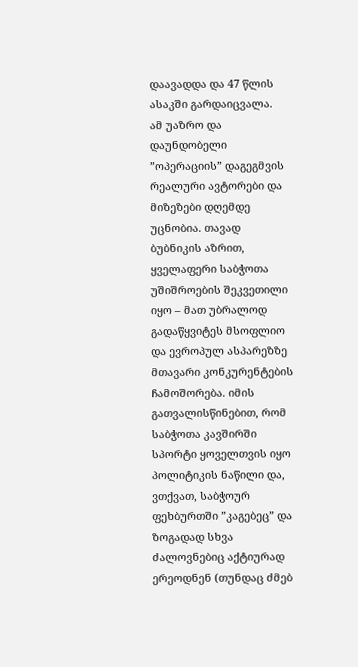დაავადდა და 47 წლის ასაკში გარდაიცვალა.
ამ უაზრო და დაუნდობელი ”ოპერაციის” დაგეგმვის რეალური ავტორები და მიზეზები დღემდე უცნობია. თავად ბუბნიკის აზრით, ყველაფერი საბჭოთა უშიშროების შეკვეთილი იყო – მათ უბრალოდ გადაწყვიტეს მსოფლიო და ევროპულ ასპარეზზე მთავარი კონკურენტების ჩამოშორება. იმის გათვალისწინებით, რომ საბჭოთა კავშირში სპორტი ყოველთვის იყო პოლიტიკის ნაწილი და, ვთქვათ, საბჭოურ ფეხბურთში ”კაგებეც” და ზოგადად სხვა ძალოვნებიც აქტიურად ერეოდნენ (თუნდაც ძმებ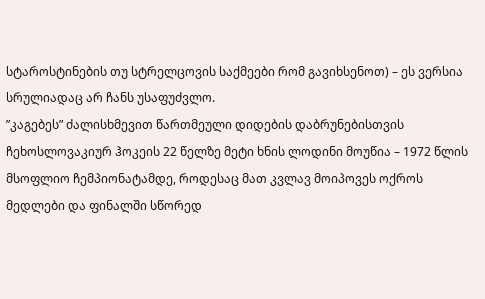სტაროსტინების თუ სტრელცოვის საქმეები რომ გავიხსენოთ) – ეს ვერსია სრულიადაც არ ჩანს უსაფუძვლო.
”კაგებეს” ძალისხმევით წართმეული დიდების დაბრუნებისთვის ჩეხოსლოვაკიურ ჰოკეის 22 წელზე მეტი ხნის ლოდინი მოუწია – 1972 წლის მსოფლიო ჩემპიონატამდე, როდესაც მათ კვლავ მოიპოვეს ოქროს მედლები და ფინალში სწორედ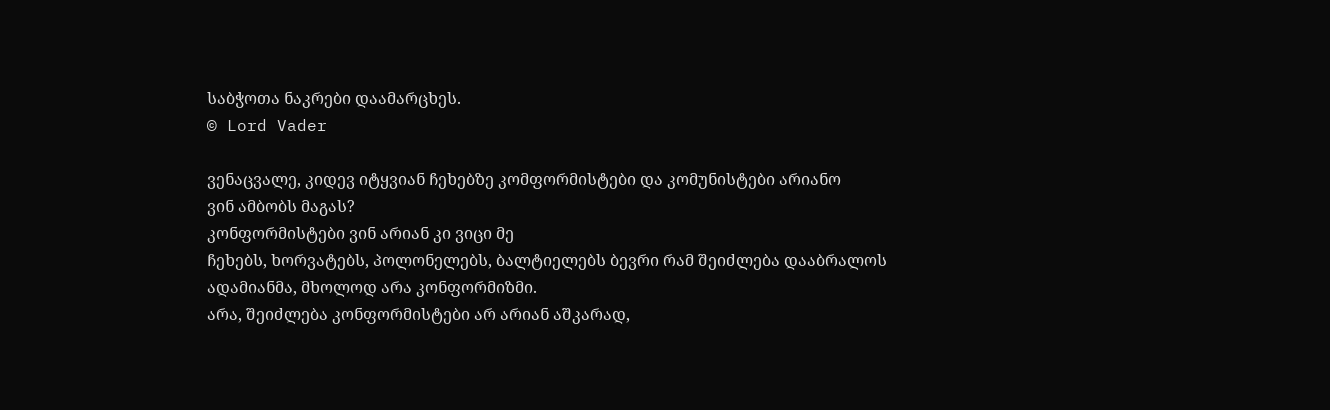საბჭოთა ნაკრები დაამარცხეს.
© Lord Vader

ვენაცვალე, კიდევ იტყვიან ჩეხებზე კომფორმისტები და კომუნისტები არიანო
ვინ ამბობს მაგას?
კონფორმისტები ვინ არიან კი ვიცი მე
ჩეხებს, ხორვატებს, პოლონელებს, ბალტიელებს ბევრი რამ შეიძლება დააბრალოს ადამიანმა, მხოლოდ არა კონფორმიზმი.
არა, შეიძლება კონფორმისტები არ არიან აშკარად,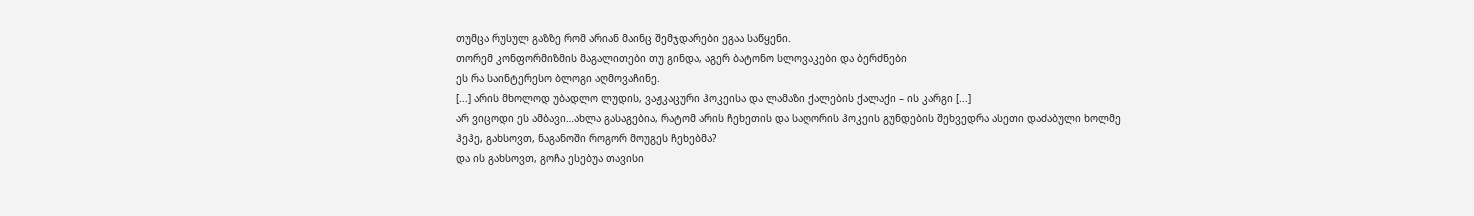თუმცა რუსულ გაზზე რომ არიან მაინც შემჯდარები ეგაა საწყენი.
თორემ კონფორმიზმის მაგალითები თუ გინდა, აგერ ბატონო სლოვაკები და ბერძნები
ეს რა საინტერესო ბლოგი აღმოვაჩინე.
[...] არის მხოლოდ უბადლო ლუდის, ვაჟკაცური ჰოკეისა და ლამაზი ქალების ქალაქი – ის კარგი [...]
არ ვიცოდი ეს ამბავი…ახლა გასაგებია, რატომ არის ჩეხეთის და საღორის ჰოკეის გუნდების შეხვედრა ასეთი დაძაბული ხოლმე
ჰეჰე, გახსოვთ, ნაგანოში როგორ მოუგეს ჩეხებმა?
და ის გახსოვთ, გოჩა ესებუა თავისი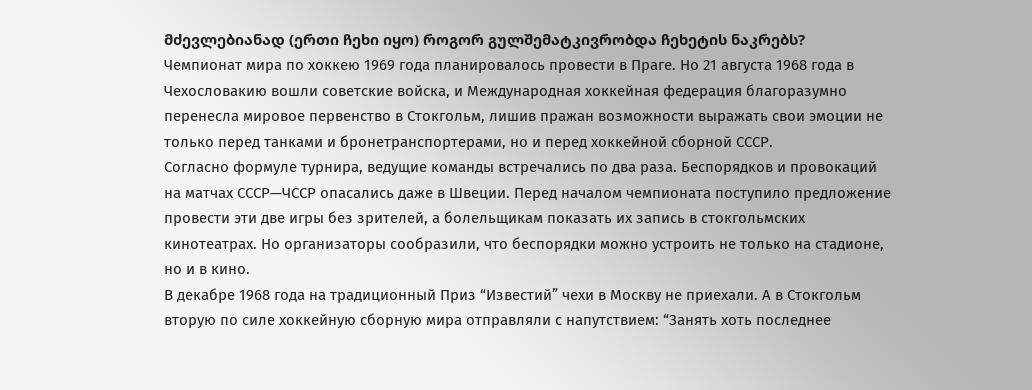მძევლებიანად (ერთი ჩეხი იყო) როგორ გულშემატკივრობდა ჩეხეტის ნაკრებს?
Чемпионат мира по хоккею 1969 года планировалось провести в Праге. Но 21 августа 1968 года в Чехословакию вошли советские войска, и Международная хоккейная федерация благоразумно перенесла мировое первенство в Стокгольм, лишив пражан возможности выражать свои эмоции не только перед танками и бронетранспортерами, но и перед хоккейной сборной СССР.
Согласно формуле турнира, ведущие команды встречались по два раза. Беспорядков и провокаций на матчах СССР—ЧССР опасались даже в Швеции. Перед началом чемпионата поступило предложение провести эти две игры без зрителей, а болельщикам показать их запись в стокгольмских кинотеатрах. Но организаторы сообразили, что беспорядки можно устроить не только на стадионе, но и в кино.
В декабре 1968 года на традиционный Приз “Известий” чехи в Москву не приехали. А в Стокгольм вторую по силе хоккейную сборную мира отправляли с напутствием: “Занять хоть последнее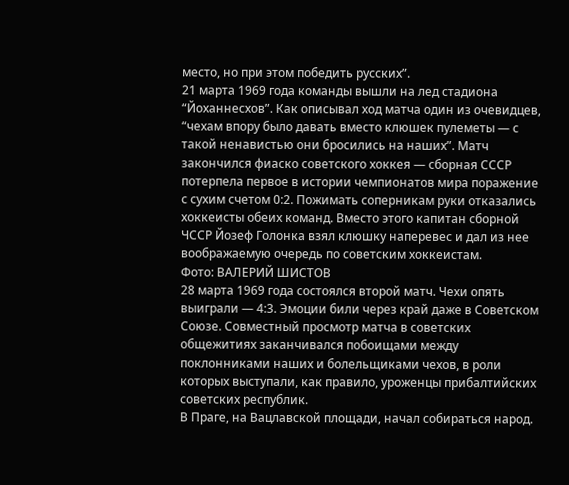место, но при этом победить русских”.
21 марта 1969 года команды вышли на лед стадиона “Йоханнесхов”. Как описывал ход матча один из очевидцев, “чехам впору было давать вместо клюшек пулеметы — с такой ненавистью они бросились на наших”. Матч закончился фиаско советского хоккея — сборная СССР потерпела первое в истории чемпионатов мира поражение с сухим счетом 0:2. Пожимать соперникам руки отказались хоккеисты обеих команд. Вместо этого капитан сборной ЧССР Йозеф Голонка взял клюшку наперевес и дал из нее воображаемую очередь по советским хоккеистам.
Фото: ВАЛЕРИЙ ШИСТОВ
28 марта 1969 года состоялся второй матч. Чехи опять выиграли — 4:3. Эмоции били через край даже в Советском Союзе. Совместный просмотр матча в советских общежитиях заканчивался побоищами между поклонниками наших и болельщиками чехов, в роли которых выступали, как правило, уроженцы прибалтийских советских республик.
В Праге, на Вацлавской площади, начал собираться народ.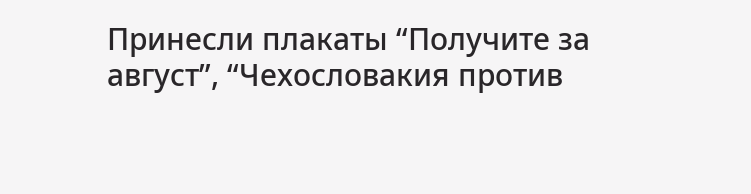Принесли плакаты “Получите за август”, “Чехословакия против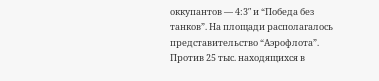оккупантов — 4:3″ и “Победа без танков”. На площади располагалось представительство “Аэрофлота”. Против 25 тыс. находящихся в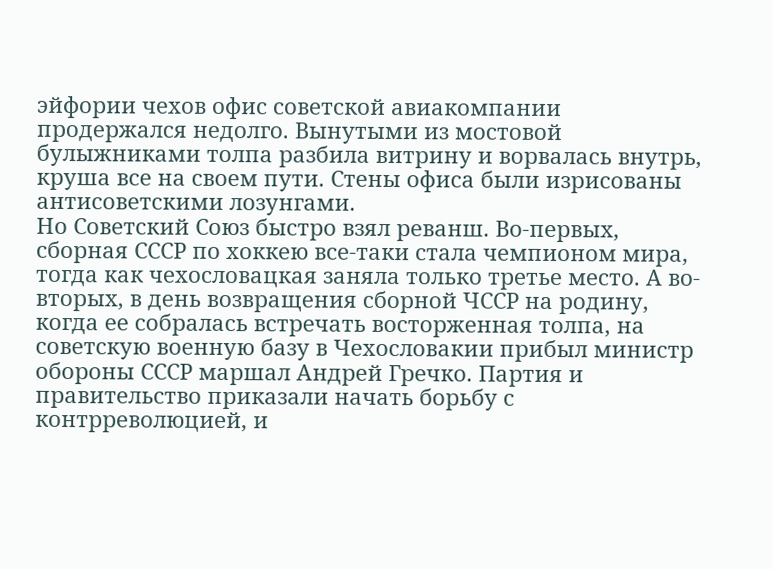эйфории чехов офис советской авиакомпании продержался недолго. Вынутыми из мостовой булыжниками толпа разбила витрину и ворвалась внутрь, круша все на своем пути. Стены офиса были изрисованы антисоветскими лозунгами.
Но Советский Союз быстро взял реванш. Во-первых, сборная СССР по хоккею все-таки стала чемпионом мира, тогда как чехословацкая заняла только третье место. А во-вторых, в день возвращения сборной ЧССР на родину, когда ее собралась встречать восторженная толпа, на советскую военную базу в Чехословакии прибыл министр обороны СССР маршал Андрей Гречко. Партия и правительство приказали начать борьбу с контрреволюцией, и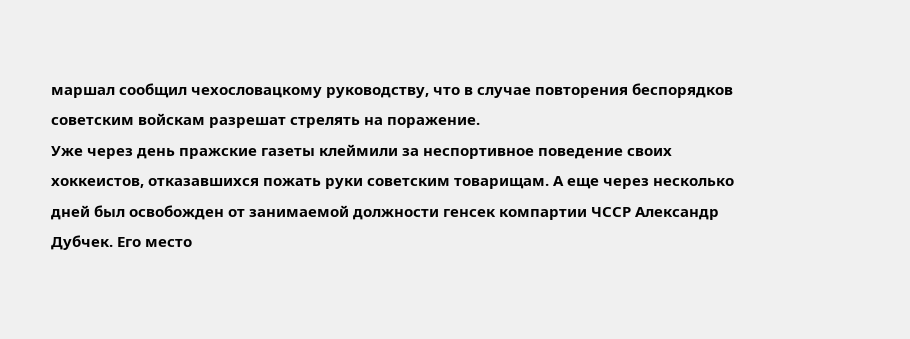маршал сообщил чехословацкому руководству, что в случае повторения беспорядков советским войскам разрешат стрелять на поражение.
Уже через день пражские газеты клеймили за неспортивное поведение своих хоккеистов, отказавшихся пожать руки советским товарищам. А еще через несколько дней был освобожден от занимаемой должности генсек компартии ЧССР Александр Дубчек. Его место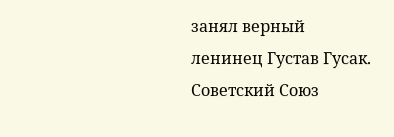занял верный ленинец Густав Гусак. Советский Союз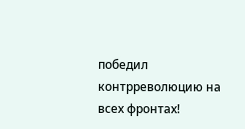победил контрреволюцию на всех фронтах!